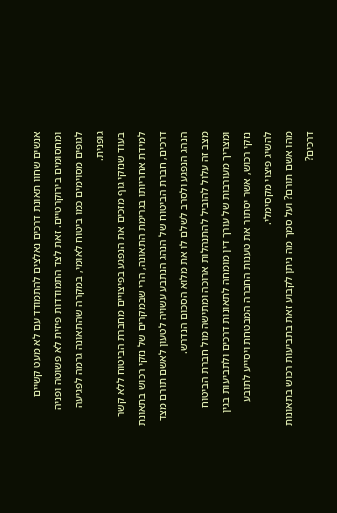אנשים שחוו תאונת דרכים נאלצים להתמודד עם לא מעט קשיים ומחסומים בירוקרטיים. זאת לצד התמודדות פיזית לא פשוטה ופניה לגופים מסוימים כמו ביטוח לאומי, במקרה שהתאונה גרמה לפגיעה גופנית.
בעוד שנזקי גוף מזכים את הנפגע בפיצויים מחברת הביטוח ללא קשר למידת אחריותו בגרימת התאונה, הרי שבמקרים של נזקי רכוש בתאונת דרכים, חברת הביטוח של הנהג הנתבע עשויה לטעון לאשם תורם מצד הנהג הנפגע ולסרב לשלם לו את מלוא הסכום הנדרש.
מצב זה עלול להוביל להתנהלות ארוכה ומתישה מול חברת הביטוח ומצריך מעורבות של עורך דין מומחה לתאונות דרכים ולתביעות בגין נזקי רכוש, אשר יסתור את טענות החברה המבטחת ויסייע לתובע להשיג פיצוי מקסימלי.
מהו אשם תורם? ועל סמך מה ניתן לקבוע זאת בתביעות רכוש בתאונות דרכים?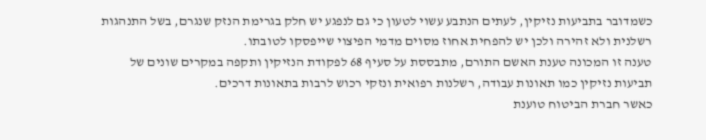כשמדובר בתביעות נזיקין, לעתים הנתבע עשוי לטעון כי גם לנפגע יש חלק בגרימת הנזק שנגרם, בשל התנהגות רשלנית ולא זהירה ולכן יש להפחית אחוז מסוים מדמי הפיצוי שייפסקו לטובתו.
טענה זו המכונה טענת האשם התורם, מתבססת על סעיף 68 לפקודת הנזיקין ותקפה במקרים שונים של תביעות נזיקין כמו תאונות עבודה, רשלנות רפואית ונזקי רכוש לרבות בתאונות דרכים.
כאשר חברת הביטוח טוענת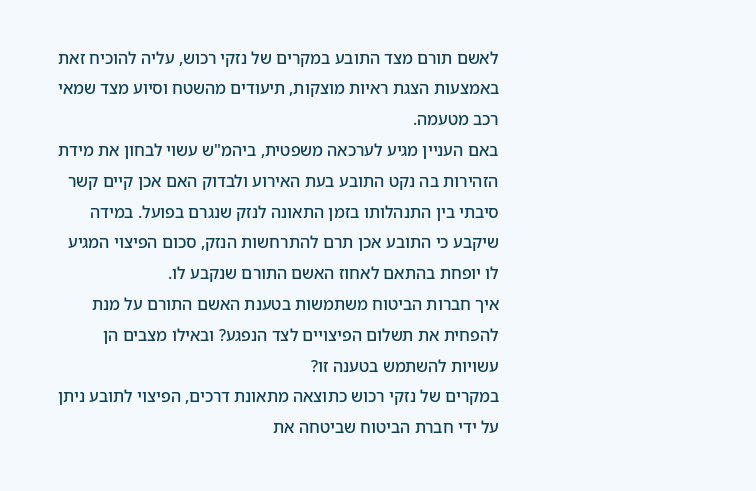לאשם תורם מצד התובע במקרים של נזקי רכוש, עליה להוכיח זאת באמצעות הצגת ראיות מוצקות, תיעודים מהשטח וסיוע מצד שמאי רכב מטעמה.
באם העניין מגיע לערכאה משפטית, ביהמ"ש עשוי לבחון את מידת הזהירות בה נקט התובע בעת האירוע ולבדוק האם אכן קיים קשר סיבתי בין התנהלותו בזמן התאונה לנזק שנגרם בפועל. במידה שיקבע כי התובע אכן תרם להתרחשות הנזק, סכום הפיצוי המגיע לו יופחת בהתאם לאחוז האשם התורם שנקבע לו.
איך חברות הביטוח משתמשות בטענת האשם התורם על מנת להפחית את תשלום הפיצויים לצד הנפגע? ובאילו מצבים הן עשויות להשתמש בטענה זו?
במקרים של נזקי רכוש כתוצאה מתאונת דרכים, הפיצוי לתובע ניתן על ידי חברת הביטוח שביטחה את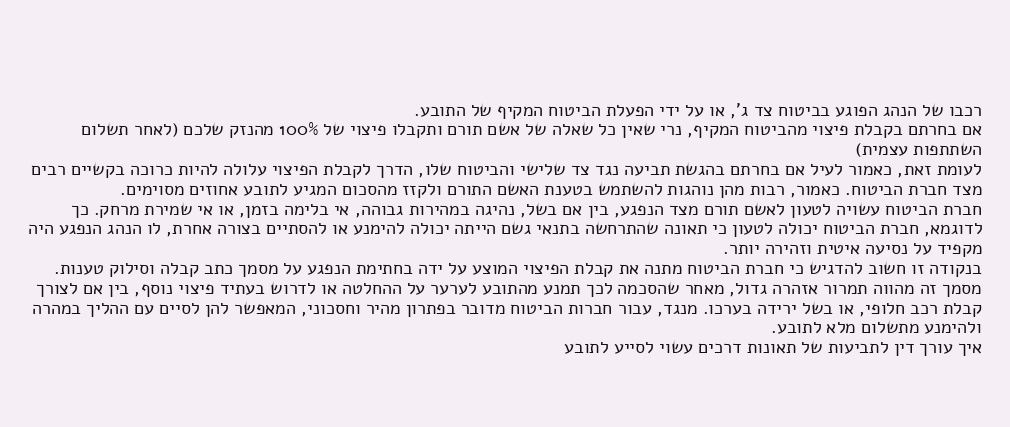רכבו של הנהג הפוגע בביטוח צד ג', או על ידי הפעלת הביטוח המקיף של התובע.
אם בחרתם בקבלת פיצוי מהביטוח המקיף, נרי שאין כל שאלה של אשם תורם ותקבלו פיצוי של 100% מהנזק שלכם (לאחר תשלום השתתפות עצמית)
לעומת זאת, כאמור לעיל אם בחרתם בהגשת תביעה נגד צד שלישי והביטוח שלו, הדרך לקבלת הפיצוי עלולה להיות כרוכה בקשיים רבים מצד חברת הביטוח. כאמור, רבות מהן נוהגות להשתמש בטענת האשם התורם ולקזז מהסכום המגיע לתובע אחוזים מסוימים.
חברת הביטוח עשויה לטעון לאשם תורם מצד הנפגע, בין אם בשל, נהיגה במהירות גבוהה, אי בלימה בזמן, או אי שמירת מרחק. כך לדוגמא, חברת הביטוח יכולה לטעון כי תאונה שהתרחשה בתנאי גשם הייתה יכולה להימנע או להסתיים בצורה אחרת, לו הנהג הנפגע היה מקפיד על נסיעה איטית וזהירה יותר.
בנקודה זו חשוב להדגיש כי חברת הביטוח מתנה את קבלת הפיצוי המוצע על ידה בחתימת הנפגע על מסמך כתב קבלה וסילוק טענות. מסמך זה מהווה תמרור אזהרה גדול, מאחר שהסכמה לכך תמנע מהתובע לערער על ההחלטה או לדרוש בעתיד פיצוי נוסף, בין אם לצורך קבלת רכב חלופי, או בשל ירידה בערכו. מנגד, עבור חברות הביטוח מדובר בפתרון מהיר וחסכוני, המאפשר להן לסיים עם ההליך במהרה ולהימנע מתשלום מלא לתובע.
איך עורך דין לתביעות של תאונות דרכים עשוי לסייע לתובע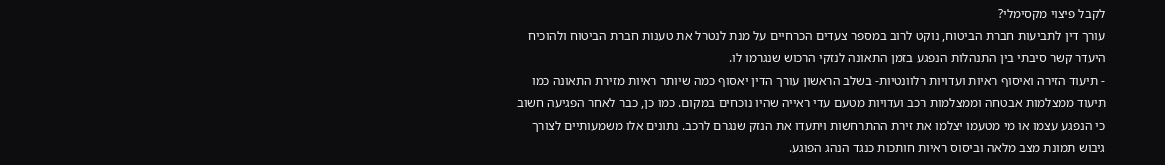לקבל פיצוי מקסימלי?
עורך דין לתביעות חברת הביטוח, נוקט לרוב במספר צעדים הכרחיים על מנת לנטרל את טענות חברת הביטוח ולהוכיח היעדר קשר סיבתי בין התנהלות הנפגע בזמן התאונה לנזקי הרכוש שנגרמו לו.
- תיעוד הזירה ואיסוף ראיות ועדויות רלוונטיות- בשלב הראשון עורך הדין יאסוף כמה שיותר ראיות מזירת התאונה כמו תיעוד ממצלמות אבטחה וממצלמות רכב ועדויות מטעם עדי ראייה שהיו נוכחים במקום. כמו כן, כבר לאחר הפגיעה חשוב כי הנפגע עצמו או מי מטעמו יצלמו את זירת ההתרחשות ויתעדו את הנזק שנגרם לרכב. נתונים אלו משמעותיים לצורך גיבוש תמונת מצב מלאה וביסוס ראיות חותכות כנגד הנהג הפוגע.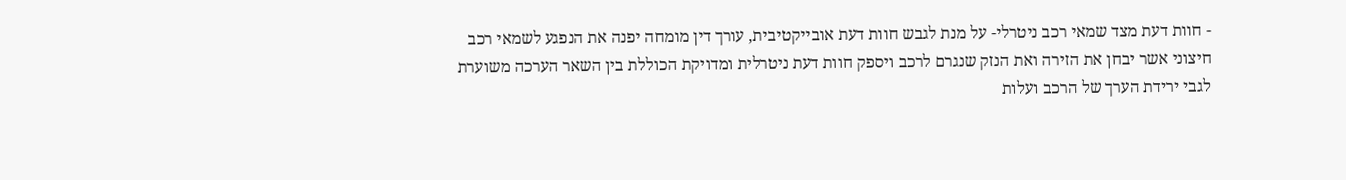- חוות דעת מצד שמאי רכב ניטרלי- על מנת לגבש חוות דעת אובייקטיבית, עורך דין מומחה יפנה את הנפגע לשמאי רכב חיצוני אשר יבחן את הזירה ואת הנזק שנגרם לרכב ויספק חוות דעת ניטרלית ומדויקת הכוללת בין השאר הערכה משוערת לגבי ירידת הערך של הרכב ועלות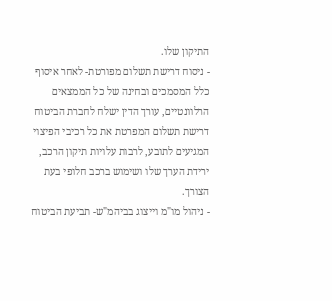התיקון שלו.
- ניסוח דרישת תשלום מפורטת- לאחר איסוף כלל המסמכים ובחינה של כל הממצאים הרלוונטיים, עורך הדין ישלח לחברת הביטוח דרישת תשלום המפרטת את כל רכיבי הפיצוי המגיעים לתובע, לרבות עלויות תיקון הרכב, ירידת הערך שלו ושימוש ברכב חלופי בעת הצורך.
- ניהול מו"מ וייצוג בביהמ"ש- תביעת הביטוח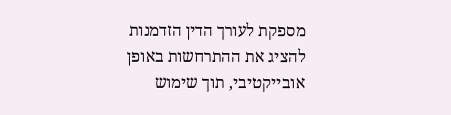מספקת לעורך הדין הזדמנות להציג את ההתרחשות באופן אובייקטיבי, תוך שימוש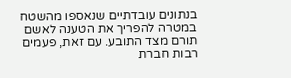בנתונים עובדתיים שנאספו מהשטח במטרה להפריך את הטענה לאשם תורם מצד התובע. עם זאת, פעמים רבות חברת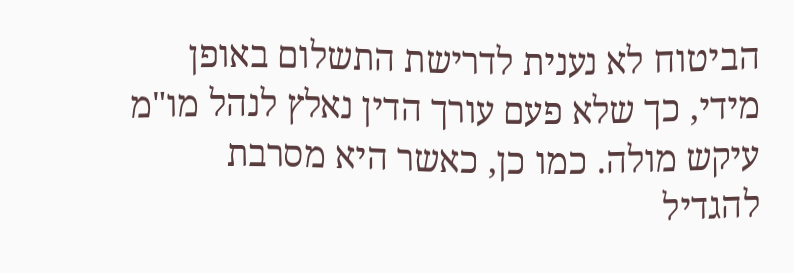הביטוח לא נענית לדרישת התשלום באופן מידי, כך שלא פעם עורך הדין נאלץ לנהל מו"מ עיקש מולה. כמו כן, כאשר היא מסרבת להגדיל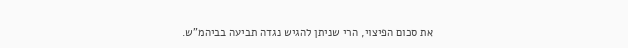את סכום הפיצוי, הרי שניתן להגיש נגדה תביעה בביהמ"ש.